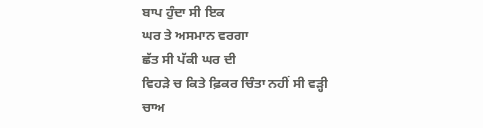ਬਾਪ ਹੁੰਦਾ ਸੀ ਇਕ
ਘਰ ਤੇ ਅਸਮਾਨ ਵਰਗਾ
ਛੱਤ ਸੀ ਪੱਕੀ ਘਰ ਦੀ
ਵਿਹੜੇ ਚ ਕਿਤੇ ਫ਼ਿਕਰ ਚਿੰਤਾ ਨਹੀਂ ਸੀ ਵੜ੍ਹੀ
ਚਾਅ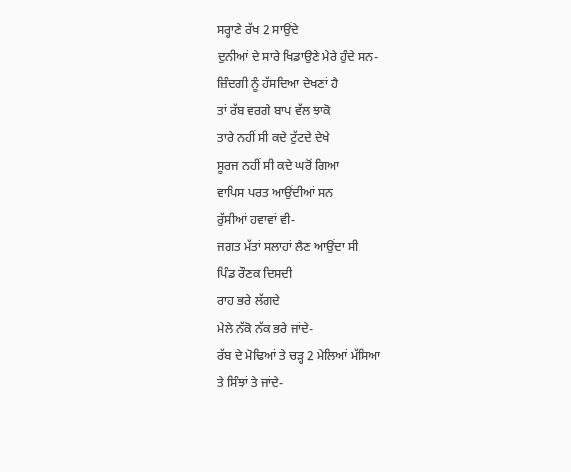ਸਰ੍ਹਾਣੇ ਰੱਖ 2 ਸਾਉਂਦੇ
ਦੁਨੀਆਂ ਦੇ ਸਾਰੇ ਖਿਡਾਉਣੇ ਮੇਰੇ ਹੁੰਦੇ ਸਨ-
ਜ਼ਿੰਦਗੀ ਨੂੰ ਹੱਸਦਿਆ ਦੇਖਣਾਂ ਹੈ
ਤਾਂ ਰੱਬ ਵਰਗੇ ਬਾਪ ਵੱਲ ਝਾਕੋ
ਤਾਰੇ ਨਹੀਂ ਸੀ ਕਦੇ ਟੁੱਟਦੇ ਦੇਖੇ
ਸੂਰਜ ਨਹੀਂ ਸੀ ਕਦੇ ਘਰੋਂ ਗਿਆ
ਵਾਪਿਸ ਪਰਤ ਆਉਂਦੀਆਂ ਸਨ
ਰੁੱਸੀਆਂ ਹਵਾਵਾਂ ਵੀ-
ਜਗਤ ਮੱਤਾਂ ਸਲਾਹਾਂ ਲੈਣ ਆਉਂਦਾ ਸੀ
ਪਿੰਡ ਰੌਣਕ ਦਿਸਦੀ
ਰਾਹ ਭਰੇ ਲੱਗਦੇ
ਮੇਲੇ ਨੱਕੋ ਨੱਕ ਭਰੇ ਜਾਂਦੇ-
ਰੱਬ ਦੇ ਮੋਢਿਆਂ ਤੇ ਚੜ੍ਹ 2 ਮੇਲਿਆਂ ਮੱਸਿਆ
ਤੇ ਸਿੰਝਾਂ ਤੇ ਜਾਂਦੇ-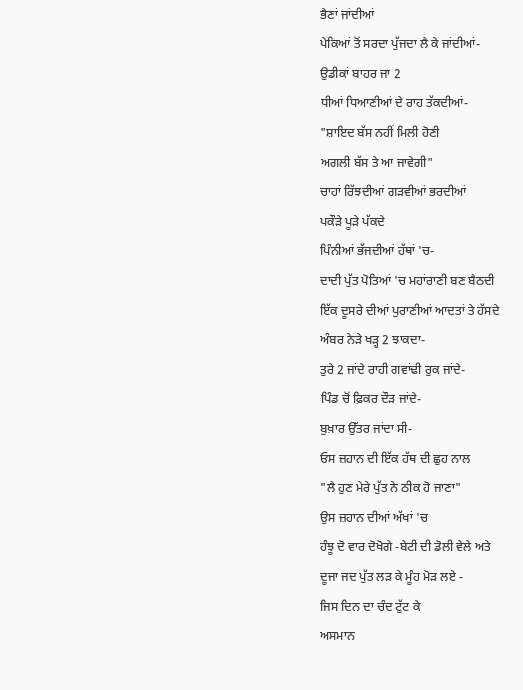ਭੈਣਾਂ ਜਾਂਦੀਆਂ
ਪੇਕਿਆਂ ਤੋਂ ਸਰਦਾ ਪੁੱਜਦਾ ਲੈ ਕੇ ਜਾਂਦੀਆਂ-
ਉਡੀਕਾਂ ਬਾਹਰ ਜਾ 2
ਧੀਆਂ ਧਿਆਣੀਆਂ ਦੇ ਰਾਹ ਤੱਕਦੀਆਂ-
"ਸ਼ਾਇਦ ਬੱਸ ਨਹੀਂ ਮਿਲੀ ਹੋਣੀ
ਅਗਲੀ ਬੱਸ ਤੇ ਆ ਜਾਵੇਗੀ"
ਚਾਹਾਂ ਰਿੱਝਦੀਆਂ ਗੜਵੀਆਂ ਭਰਦੀਆਂ
ਪਕੌੜੇ ਪੂੜੇ ਪੱਕਦੇ
ਪਿੰਨੀਆਂ ਭੱਜਦੀਆਂ ਹੱਥਾਂ 'ਚ-
ਦਾਦੀ ਪੁੱਤ ਪੋਤਿਆਂ 'ਚ ਮਹਾਂਰਾਣੀ ਬਣ ਬੈਠਦੀ
ਇੱਕ ਦੂਸਰੇ ਦੀਆਂ ਪੁਰਾਣੀਆਂ ਆਦਤਾਂ ਤੇ ਹੱਸਦੇ
ਅੰਬਰ ਨੇੜੇ ਖੜ੍ਹ 2 ਝਾਕਦਾ-
ਤੁਰੇ 2 ਜਾਂਦੇ ਰਾਹੀ ਗਵਾਂਢੀ ਰੁਕ ਜਾਂਦੇ-
ਪਿੰਡ ਚੋਂ ਫ਼ਿਕਰ ਦੌੜ ਜਾਂਦੇ-
ਬੁਖ਼ਾਰ ਉੱਤਰ ਜਾਂਦਾ ਸੀ-
ਓਸ ਜ਼ਹਾਨ ਦੀ ਇੱਕ ਹੱਥ ਦੀ ਛੁਹ ਨਾਲ
"ਲੈ ਹੁਣ ਮੇਰੇ ਪੁੱਤ ਨੇ ਠੀਕ ਹੋ ਜਾਣਾ"
ਉਸ ਜ਼ਹਾਨ ਦੀਆਂ ਅੱਖਾਂ 'ਚ
ਹੰਝੂ ਦੋ ਵਾਰ ਦੋਖੋਗੇ -ਬੇਟੀ ਦੀ ਡੋਲੀ ਵੇਲੇ ਅਤੇ
ਦੂਜਾ ਜਦ ਪੁੱਤ ਲੜ ਕੇ ਮੂੰਹ ਮੋੜ ਲਏ -
ਜਿਸ ਦਿਨ ਦਾ ਚੰਦ ਟੁੱਟ ਕੇ
ਅਸਮਾਨ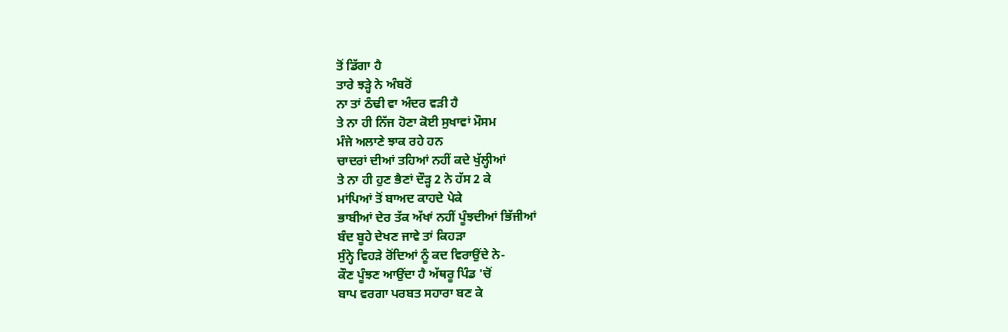ਤੋਂ ਡਿੱਗਾ ਹੈ
ਤਾਰੇ ਝੜ੍ਹੇ ਨੇ ਅੰਬਰੋਂ
ਨਾ ਤਾਂ ਠੰਢੀ ਵਾ ਅੰਦਰ ਵੜੀ ਹੈ
ਤੇ ਨਾ ਹੀ ਨਿੱਜ ਹੋਣਾ ਕੋਈ ਸੁਖਾਵਾਂ ਮੌਸਮ
ਮੰਜੇ ਅਲਾਣੇ ਝਾਕ ਰਹੇ ਹਨ
ਚਾਦਰਾਂ ਦੀਆਂ ਤਹਿਆਂ ਨਹੀਂ ਕਦੇ ਖੁੱਲ੍ਹੀਆਂ
ਤੇ ਨਾ ਹੀ ਹੁਣ ਭੈਣਾਂ ਦੌੜ੍ਹ 2 ਨੇ ਹੱਸ 2 ਕੇ
ਮਾਂਪਿਆਂ ਤੋਂ ਬਾਅਦ ਕਾਹਦੇ ਪੇਕੇ
ਭਾਬੀਆਂ ਦੇਰ ਤੱਕ ਅੱਖਾਂ ਨਹੀਂ ਪੂੰਝਦੀਆਂ ਭਿੱਜੀਆਂ
ਬੰਦ ਬੂਹੇ ਦੇਖਣ ਜਾਵੇ ਤਾਂ ਕਿਹੜਾ
ਸੁੰਨ੍ਹੇ ਵਿਹੜੇ ਰੋਂਦਿਆਂ ਨੂੰ ਕਦ ਵਿਰਾਉਂਦੇ ਨੇ-
ਕੌਣ ਪੂੰਝਣ ਆਉਂਦਾ ਹੈ ਅੱਥਰੂ ਪਿੰਡ 'ਚੋਂ
ਬਾਪ ਵਰਗਾ ਪਰਬਤ ਸਹਾਰਾ ਬਣ ਕੇ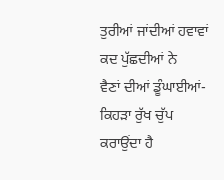ਤੁਰੀਆਂ ਜਾਂਦੀਆਂ ਹਵਾਵਾਂ ਕਦ ਪੁੱਛਦੀਆਂ ਨੇ
ਵੈਣਾਂ ਦੀਆਂ ਡੂੰਘਾਈਆਂ-
ਕਿਹੜਾ ਰੁੱਖ ਚੁੱਪ ਕਰਾਉਂਦਾ ਹੈ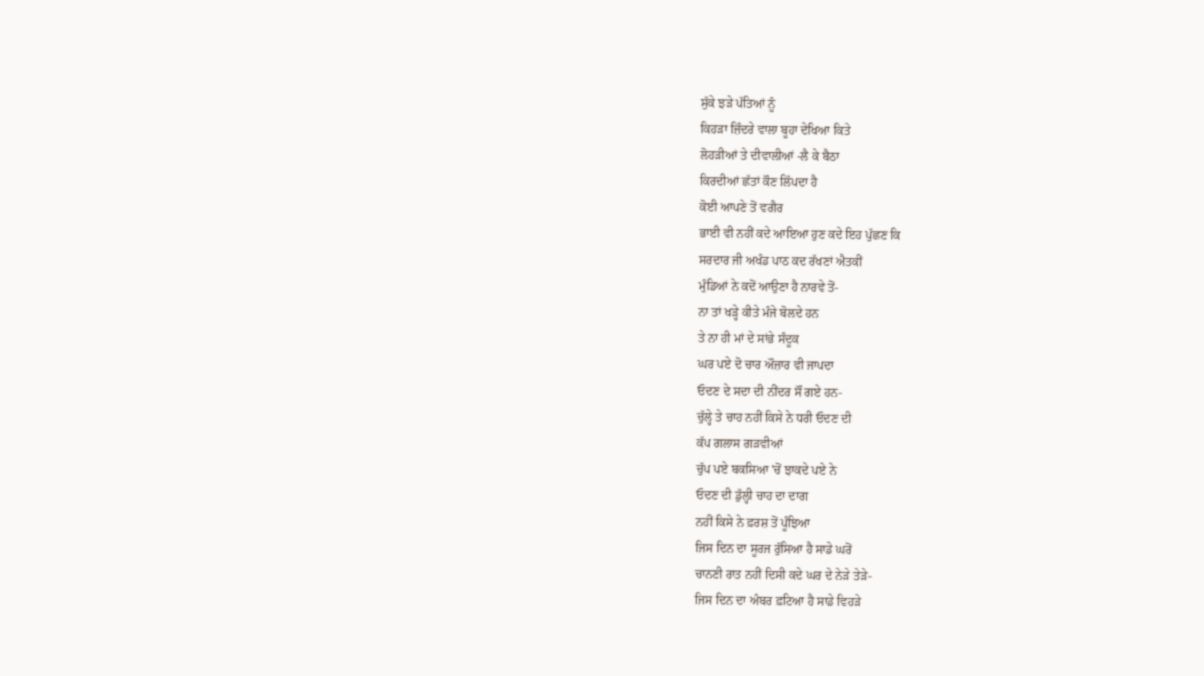ਸੁੱਕੇ ਝੜੇ ਪੱਤਿਆਂ ਨੂੰ
ਕਿਹੜਾ ਜ਼ਿੰਦਰੇ ਵਾਲਾ ਬੂਹਾ ਦੇਖਿਆ ਕਿਤੇ
ਲੋਹੜੀਆਂ ਤੇ ਦੀਵਾਲੀਆਂ -ਲੈ ਕੇ ਬੈਠਾ
ਕਿਰਦੀਆਂ ਛੱਤਾਂ ਕੌਣ ਲਿੱਪਦਾ ਹੈ
ਕੋਈ ਆਪਣੇ ਤੋਂ ਵਗੈਰ
ਭਾਈ ਵੀ ਨਹੀਂ ਕਦੇ ਆਇਆ ਹੁਣ ਕਦੇ ਇਹ ਪੁੱਛਣ ਕਿ
ਸਰਦਾਰ ਜੀ ਅਖੰਡ ਪਾਠ ਕਦ ਰੱਖਣਾਂ ਐਤਕੀਂ
ਮੁੰਡਿਆਂ ਨੇ ਕਦੋਂ ਆਉਣਾ ਹੈ ਨਾਰਵੇ ਤੋਂ-
ਨਾ ਤਾਂ ਖੜ੍ਹੇ ਕੀਤੇ ਮੰਜੇ ਬੋਲਦੇ ਹਨ
ਤੇ ਨਾ ਹੀ ਮਾਂ ਦੇ ਸਾਂਭੇ ਸੰਦੂਕ
ਘਰ ਪਏ ਦੋ ਚਾਰ ਔਜ਼ਾਰ ਵੀ ਜਾਪਦਾ
ਓਦਣ ਦੇ ਸਦਾ ਦੀ ਨੀਂਦਰ ਸੌਂ ਗਏ ਹਨ-
ਚੁੱਲ੍ਹੇ ਤੇ ਚਾਹ ਨਹੀਂ ਕਿਸੇ ਨੇ ਧਰੀ ਓਦਣ ਦੀ
ਕੱਪ ਗਲਾਸ ਗੜਵੀਆਂ
ਚੁੱਪ ਪਏ ਬਕਸਿਆ 'ਚੋਂ ਝਾਕਦੇ ਪਏ ਨੇ
ਓਦਣ ਦੀ ਡੁੱਲ੍ਹੀ ਚਾਹ ਦਾ ਦਾਗ
ਨਹੀਂ ਕਿਸੇ ਨੇ ਫ਼ਰਸ਼ ਤੋਂ ਪੂੰਝਿਆ
ਜਿਸ ਦਿਨ ਦਾ ਸੂਰਜ ਰੁੱਸਿਆ ਹੈ ਸਾਡੇ ਘਰੋਂ
ਚਾਨਣੀ ਰਾਤ ਨਹੀਂ ਦਿਸੀ ਕਦੇ ਘਰ ਦੇ ਨੇੜੇ ਤੇੜੇ-
ਜਿਸ ਦਿਨ ਦਾ ਅੰਬਰ ਫ਼ਟਿਆ ਹੈ ਸਾਡੇ ਵਿਹੜੇ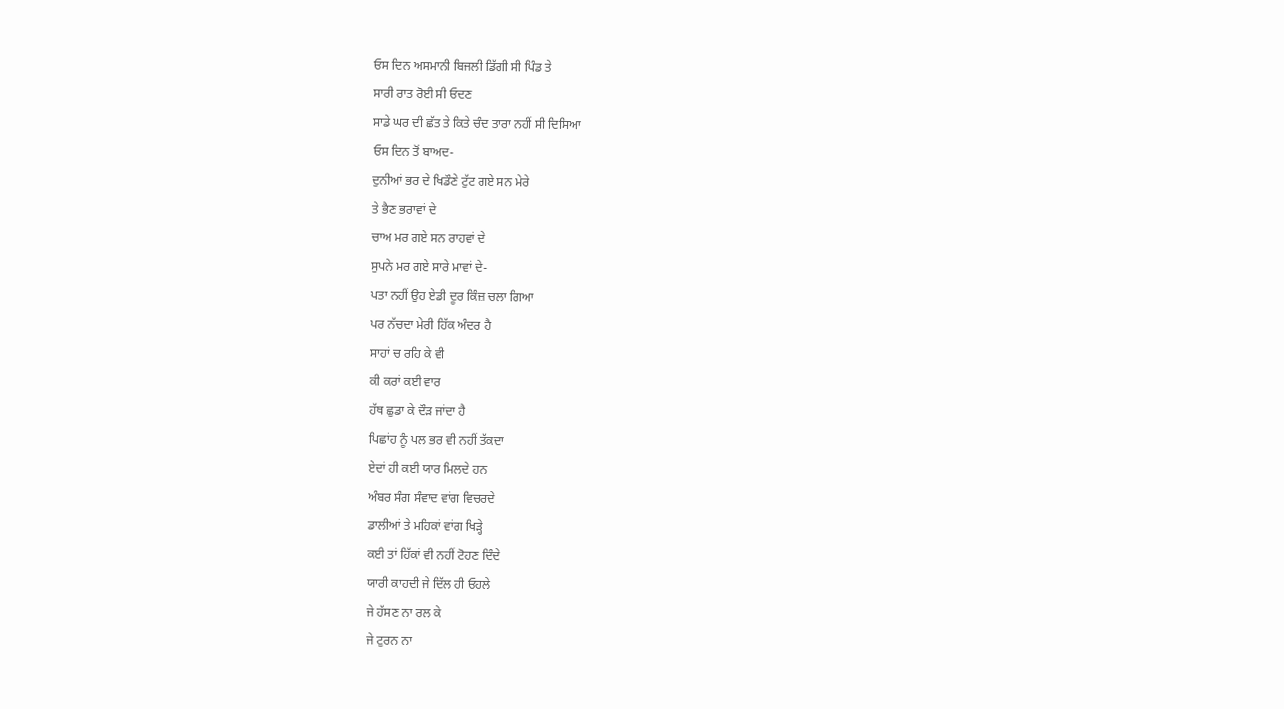ਓਸ ਦਿਨ ਅਸਮਾਨੀ ਬਿਜਲੀ ਡਿੱਗੀ ਸੀ ਪਿੰਡ ਤੇ
ਸਾਰੀ ਰਾਤ ਰੋਈ ਸੀ ਓਦਣ
ਸਾਡੇ ਘਰ ਦੀ ਛੱਤ ਤੇ ਕਿਤੇ ਚੰਦ ਤਾਰਾ ਨਹੀਂ ਸੀ ਦਿਸਿਆ
ਓਸ ਦਿਨ ਤੋਂ ਬਾਅਦ-
ਦੁਨੀਆਂ ਭਰ ਦੇ ਖਿਡੌਣੇ ਟੁੱਟ ਗਏ ਸਨ ਮੇਰੇ
ਤੇ ਭੈਣ ਭਰਾਵਾਂ ਦੇ
ਚਾਅ ਮਰ ਗਏ ਸਨ ਰਾਹਵਾਂ ਦੇ
ਸੁਪਨੇ ਮਰ ਗਏ ਸਾਰੇ ਮਾਵਾਂ ਦੇ-
ਪਤਾ ਨਹੀਂ ਉਹ ਏਡੀ ਦੂਰ ਕਿੰਜ਼ ਚਲਾ ਗਿਆ
ਪਰ ਨੱਚਦਾ ਮੇਰੀ ਹਿੱਕ ਅੰਦਰ ਹੈ
ਸਾਹਾਂ ਚ ਰਹਿ ਕੇ ਵੀ
ਕੀ ਕਰਾਂ ਕਈ ਵਾਰ
ਹੱਥ ਛੁਡਾ ਕੇ ਦੌੜ ਜਾਂਦਾ ਹੈ
ਪਿਛਾਂਹ ਨੂੰ ਪਲ ਭਰ ਵੀ ਨਹੀਂ ਤੱਕਦਾ
ਏਦਾਂ ਹੀ ਕਈ ਯਾਰ ਮਿਲਦੇ ਹਨ
ਅੰਬਰ ਸੰਗ ਸੰਵਾਦ ਵਾਂਗ ਵਿਚਰਦੇ
ਡਾਲੀਆਂ ਤੇ ਮਹਿਕਾਂ ਵਾਂਗ ਖਿੜ੍ਹੇ
ਕਈ ਤਾਂ ਹਿੱਕਾਂ ਵੀ ਨਹੀਂ ਟੋਹਣ ਦਿੰਦੇ
ਯਾਰੀ ਕਾਹਦੀ ਜੇ ਦਿੱਲ ਹੀ ਓਹਲੇ
ਜੇ ਹੱਸਣ ਨਾ ਰਲ ਕੇ
ਜੇ ਟੁਰਨ ਨਾ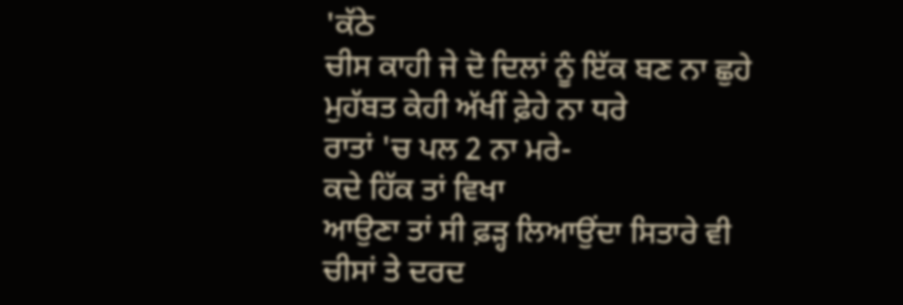'ਕੱਠੇ
ਚੀਸ ਕਾਹੀ ਜੇ ਦੋ ਦਿਲਾਂ ਨੂੰ ਇੱਕ ਬਣ ਨਾ ਛੁਹੇ
ਮੁਹੱਬਤ ਕੇਹੀ ਅੱਖੀਂ ਫ਼ੇਹੇ ਨਾ ਧਰੇ
ਰਾਤਾਂ 'ਚ ਪਲ 2 ਨਾ ਮਰੇ-
ਕਦੇ ਹਿੱਕ ਤਾਂ ਵਿਖਾ
ਆਉਣਾ ਤਾਂ ਸੀ ਫ਼ੜ੍ਹ ਲਿਆਉਂਦਾ ਸਿਤਾਰੇ ਵੀ
ਚੀਸਾਂ ਤੇ ਦਰਦ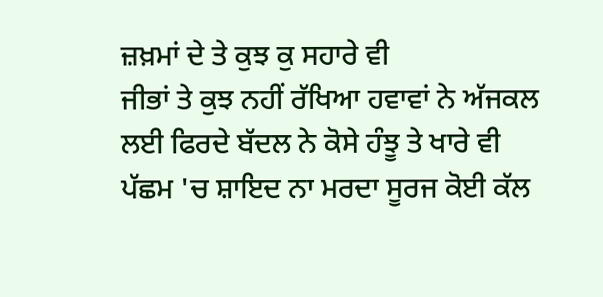ਜ਼ਖ਼ਮਾਂ ਦੇ ਤੇ ਕੁਝ ਕੁ ਸਹਾਰੇ ਵੀ
ਜੀਭਾਂ ਤੇ ਕੁਝ ਨਹੀਂ ਰੱਖਿਆ ਹਵਾਵਾਂ ਨੇ ਅੱਜਕਲ
ਲਈ ਫਿਰਦੇ ਬੱਦਲ ਨੇ ਕੋਸੇ ਹੰਝੂ ਤੇ ਖਾਰੇ ਵੀ
ਪੱਛਮ 'ਚ ਸ਼ਾਇਦ ਨਾ ਮਰਦਾ ਸੂਰਜ ਕੋਈ ਕੱਲ